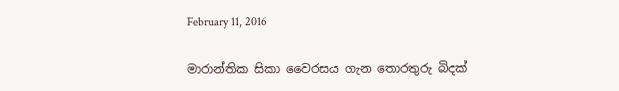February 11, 2016

මාරාන්තික සිකා වෛරසය ගැන තොරතුරු බිදක්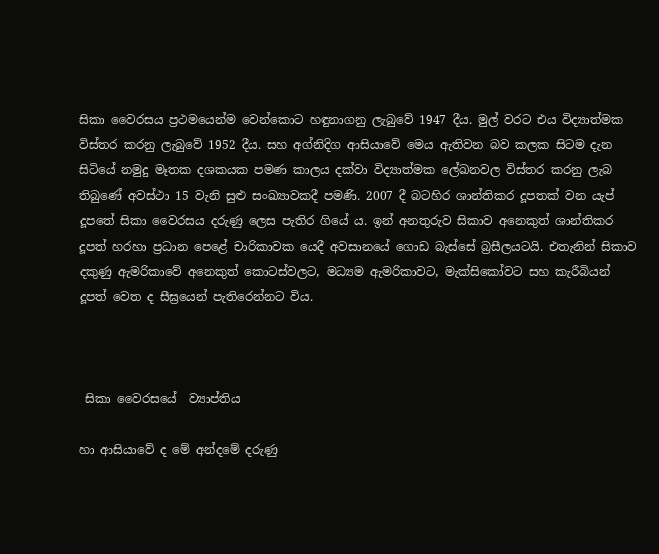සිකා වෛරසය ප්‍රථමයෙන්ම වෙන්කොට හඳුනාගනු ලැබුවේ 1947 දීය. මුල් වරට එය විද්‍යාත්මක විස්තර කරනු ලැබුවේ 1952 දීය. සහ අග්නිදිග ආසියාවේ මෙය ඇතිවන බව කලක සිටම දැන සිටියේ නමුදු මෑතක දශකයක පමණ කාලය දක්වා විද්‍යාත්මක ලේඛනවල විස්තර කරනු ලැබ තිබුණේ අවස්ථා 15 වැනි සුළු සංඛ්‍යාවකදී පමණි. 2007 දී බටහිර ශාන්තිකර දූපතක් වන යැප් දූපතේ සිකා වෛරසය දරුණු ලෙස පැතිර ගියේ ය. ඉන් අනතුරුව සිකාව අනෙකුත් ශාන්තිකර දූපත් හරහා ප්‍රධාන පෙළේ චාරිකාවක යෙදී අවසානයේ ගොඩ බැස්සේ බ්‍රසීලයටයි. එතැනින් සිකාව දකුණු ඇමරිකාවේ අනෙකුත් කොටස්වලට, මධ්‍යම ඇමරිකාවට, මැක්සිකෝවට සහ කැරීබියන් දූපත් වෙත ද සීඝ්‍රයෙන් පැතිරෙන්නට විය.



 සිකා වෛරසයේ  ව්‍යාප්තිය

හා ආසියාවේ ද මේ අන්දමේ දරුණු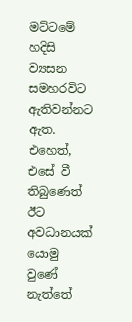මට්ටමේ හදිසි ව්‍යසන සමහරවිට ඇතිවන්නට ඇත. එහෙත්, එසේ වී තිබුණෙත් ඊට අවධානයක් යොමු වුණේ නැත්තේ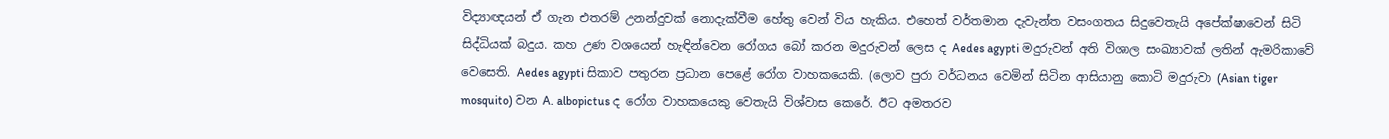විද්‍යාඥයන් ඒ ගැන එතරම් උනන්දුවක් නොදැක්වීම හේතු වෙන් විය හැකිය. එහෙත් වර්තමාන දැවැන්ත වසංගතය සිදුවෙතැයි අපේක්ෂාවෙන් සිටි සිද්ධියක් බදුය. කහ උණ වශයෙන් හැඳින්වෙන රෝගය බෝ කරන මදුරුවන් ලෙස ද Aedes agypti මදුරුවන් අති විශාල සංඛ්‍යාවක් ලතින් ඇමරිකාවේ වෙසෙති. Aedes agypti සිකාව පතුරන ප්‍රධාන පෙළේ රෝග වාහකයෙකි. (ලොව පුරා වර්ධනය වෙමින් සිටින ආසියානු කොටි මදුරුවා (Asian tiger mosquito) වන A. albopictus ද රෝග වාහකයෙකු වෙතැයි විශ්වාස කෙරේ. ඊට අමතරව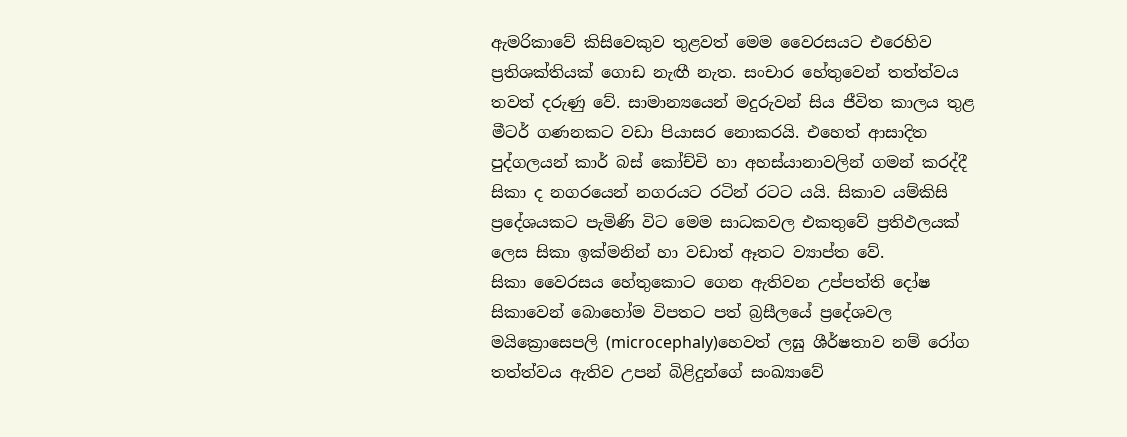ඇමරිකාවේ කිසිවෙකුව තුළවත් මෙම වෛරසයට එරෙහිව ප්‍රතිශක්තියක් ගොඩ නැඟී නැත. සංචාර හේතුවෙන් තත්ත්වය තවත් දරුණු වේ. සාමාන්‍යයෙන් මදුරුවන් සිය ජීවිත කාලය තුළ මීටර් ගණනකට වඩා පියාසර නොකරයි. එහෙත් ආසාදිත පුද්ගලයන් කාර් බස් කෝච්චි හා අහස්යානාවලින් ගමන් කරද්දී සිකා ද නගරයෙන් නගරයට රටින් රටට යයි. සිකාව යම්කිසි ප්‍රදේශයකට පැමිණි විට මෙම සාධකවල එකතුවේ ප්‍රතිඵලයක් ලෙස සිකා ඉක්මනින් හා වඩාත් ඈතට ව්‍යාප්ත වේ.
සිකා වෛරසය හේතුකොට ගෙන ඇතිවන උප්පත්ති දෝෂ
සිකාවෙන් බොහෝම විපතට පත් බ්‍රසීලයේ ප්‍රදේශවල මයික්‍රොසෙපලි (microcephaly)හෙවත් ලඝු ශීර්ෂතාව නම් රෝග තත්ත්වය ඇතිව උපන් බිළිදුන්ගේ සංඛ්‍යාවේ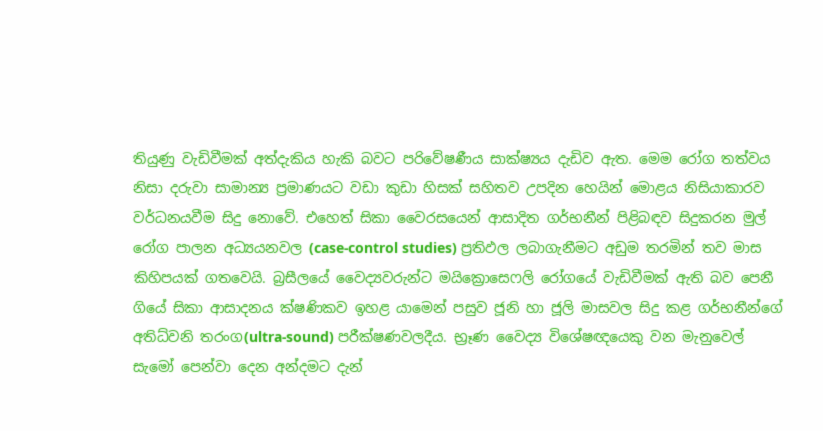තියුණු වැඩිවීමක් අත්දැකිය හැකි බවට පරිවේෂණීය සාක්ෂ්‍යය දැඩිව ඇත. මෙම රෝග තත්වය නිසා දරුවා සාමාන්‍ය ප්‍රමාණයට වඩා කුඩා හිසක් සහිතව උපදින හෙයින් මොළය නිසියාකාරව වර්ධනයවීම සිදු නොවේ. එහෙත් සිකා වෛරසයෙන් ආසාදිත ගර්භනීන් පිළිබඳව සිදුකරන මුල් රෝග පාලන අධ්‍යයනවල (case-control studies) ප්‍රතිඵල ලබාගැනීමට අඩුම තරමින් තව මාස කිහිපයක් ගතවෙයි. බ්‍රසීලයේ වෛද්‍යවරුන්ට මයික්‍රොසෙෆලි රෝගයේ වැඩිවීමක් ඇති බව පෙනී ගියේ සිකා ආසාදනය ක්ෂණිකව ඉහළ යාමෙන් පසුව ජූනි හා ජූලි මාසවල සිදු කළ ගර්භනීන්ගේ අතිධ්වනි තරංග(ultra-sound) පරීක්ෂණවලදීය. භ්‍රෑණ වෛද්‍ය විශේෂඥයෙකු වන මැනුවෙල් සැමෝ පෙන්වා දෙන අන්දමට දැන්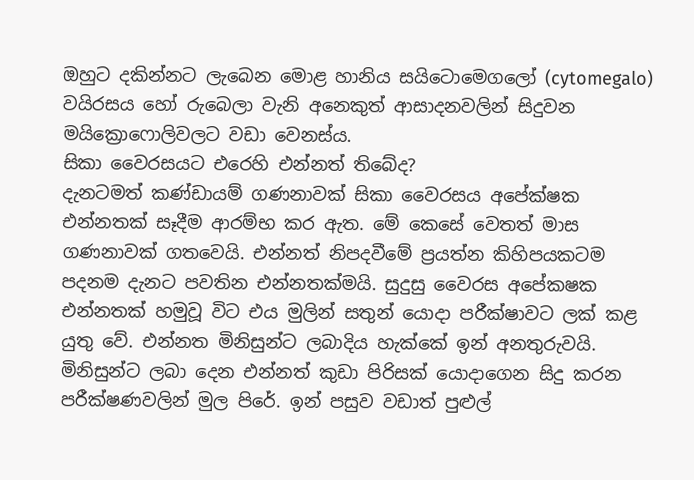ඔහුට දකින්නට ලැබෙන මොළ හානිය සයිටොමෙගලෝ (cytomegalo) වයිරසය හෝ රුබෙලා වැනි අනෙකුත් ආසාදනවලින් සිදුවන මයික්‍රොෆොලිවලට වඩා වෙනස්ය.
සිකා වෛරසයට එරෙහි එන්නත් තිබේද?
දැනටමත් කණ්ඩායම් ගණනාවක් සිකා වෛරසය අපේක්ෂක එන්නතක් සෑදීම ආරම්භ කර ඇත. මේ කෙසේ වෙතත් මාස ගණනාවක් ගතවෙයි. එන්නත් නිපදවීමේ ප්‍රයත්න කිහිපයකටම පදනම දැනට පවතින එන්නතක්මයි. සුදුසු වෛරස අපේකෂක එන්නතක් හමුවූ විට එය මුලින් සතුන් යොදා පරීක්ෂාවට ලක් කළ යුතු වේ. එන්නත මිනිසුන්ට ලබාදිය හැක්කේ ඉන් අනතුරුවයි. මිනිසුන්ට ලබා දෙන එන්නත් කුඩා පිරිසක් යොදාගෙන සිදු කරන පරීක්ෂණවලින් මුල පිරේ. ඉන් පසුව වඩාත් පුළුල්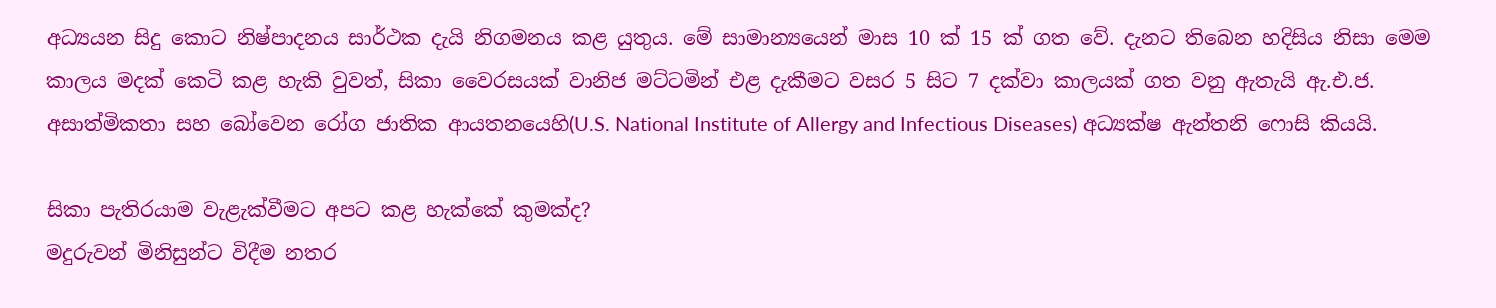අධ්‍යයන සිදු කොට නිෂ්පාදනය සාර්ථක දැයි නිගමනය කළ යුතුය. මේ සාමාන්‍යයෙන් මාස 10 ක් 15 ක් ගත වේ. දැනට තිබෙන හදිසිය නිසා මෙම කාලය මදක් කෙටි කළ හැකි වුවත්, සිකා වෛරසයක් වානිජ මට්ටමින් එළ දැකීමට වසර 5 සිට 7 දක්වා කාලයක් ගත වනු ඇතැයි ඇ.එ.ජ. අසාත්මිකතා සහ බෝවෙන රෝග ජාතික ආයතනයෙහි(U.S. National Institute of Allergy and Infectious Diseases) අධ්‍යක්ෂ ඇන්තනි ෆොසි කියයි.

සිකා පැතිරයාම වැළැක්වීමට අපට කළ හැක්කේ කුමක්ද?
මදුරුවන් මිනිසුන්ට විදීම නතර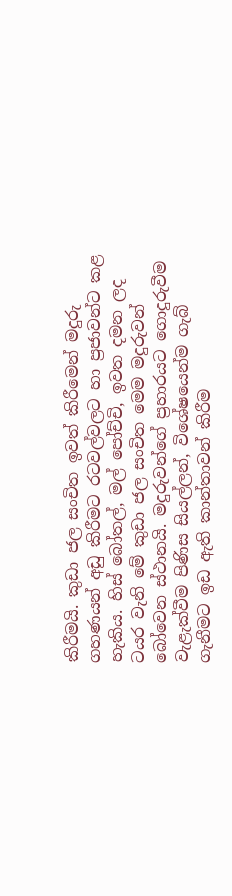කිරීමයි. කුඩා ජල සංචිත ඉවත් කිරීමෙන් මදුරු ගහණයන් අඩු කිරීමට රටවල්වලට හා ප්‍රජාවන්ට කළ හැකිය. හිස් බෝතල්, මල් පෝච්චි, ඉවත දමන ලද ටයර වැනි මේ කුඩා ජල සංචිත මෙම මදුරුවන් බෝවෙන ස්ථානයි. මදුරුවන්ගේ ප්‍රහාරයට ගොදුරුවීම වැළැක්වීම පිණිස සියල්ලන්, විශේෂයෙන්ම ගැබ් ගැනීමට ඉඩ ඇති කාන්තාවන් කිරීම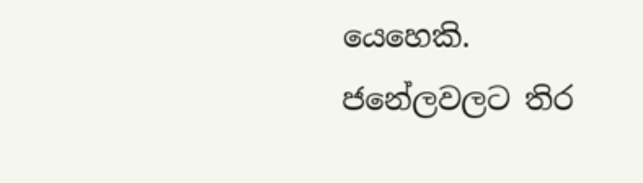යෙහෙකි. ජනේලවලට තිර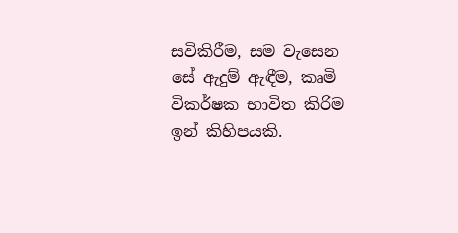සවිකිරීම, සම වැසෙන සේ ඇදුම් ඇඳීම, කෘමි විකර්ෂක භාවිත කිරිම ඉන් කිහිපයකි.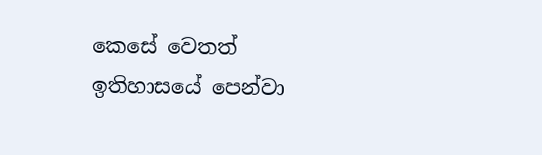කෙසේ වෙතත් ඉතිහාසයේ පෙන්වා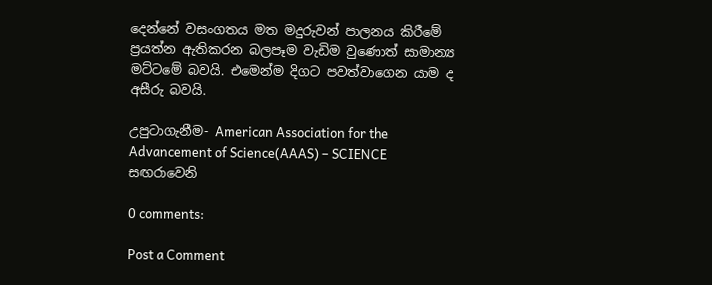දෙන්නේ වසංගතය මත මදුරුවන් පාලනය කිරීමේ ප්‍රයත්න ඇතිකරන බලපෑම වැඩිම වුණොත් සාමාන්‍ය මට්ටමේ බවයි. එමෙන්ම දිගට පවත්වාගෙන යාම ද අසීරු බවයි.

උපුටාගැනීම- American Association for the Advancement of Science(AAAS) – SCIENCE සඟරාවෙනි

0 comments:

Post a Comment